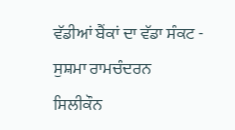ਵੱਡੀਆਂ ਬੈਂਕਾਂ ਦਾ ਵੱਡਾ ਸੰਕਟ - ਸੁਸ਼ਮਾ ਰਾਮਚੰਦਰਨ
ਸਿਲੀਕੌਨ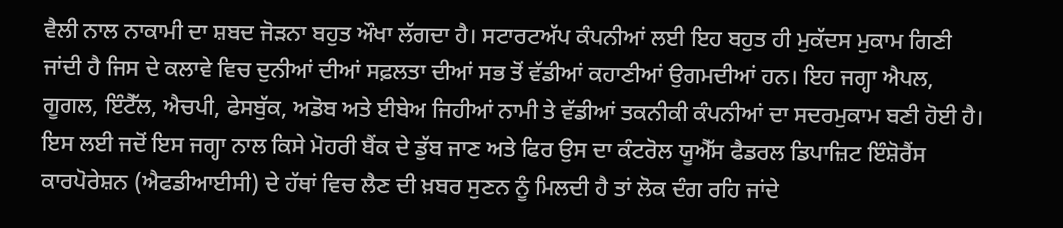ਵੈਲੀ ਨਾਲ ਨਾਕਾਮੀ ਦਾ ਸ਼ਬਦ ਜੋੜਨਾ ਬਹੁਤ ਔਖਾ ਲੱਗਦਾ ਹੈ। ਸਟਾਰਟਅੱਪ ਕੰਪਨੀਆਂ ਲਈ ਇਹ ਬਹੁਤ ਹੀ ਮੁਕੱਦਸ ਮੁਕਾਮ ਗਿਣੀ ਜਾਂਦੀ ਹੈ ਜਿਸ ਦੇ ਕਲਾਵੇ ਵਿਚ ਦੁਨੀਆਂ ਦੀਆਂ ਸਫ਼ਲਤਾ ਦੀਆਂ ਸਭ ਤੋਂ ਵੱਡੀਆਂ ਕਹਾਣੀਆਂ ਉਗਮਦੀਆਂ ਹਨ। ਇਹ ਜਗ੍ਹਾ ਐਪਲ, ਗੂਗਲ, ਇੰਟੈੱਲ, ਐਚਪੀ, ਫੇਸਬੁੱਕ, ਅਡੋਬ ਅਤੇ ਈਬੇਅ ਜਿਹੀਆਂ ਨਾਮੀ ਤੇ ਵੱਡੀਆਂ ਤਕਨੀਕੀ ਕੰਪਨੀਆਂ ਦਾ ਸਦਰਮੁਕਾਮ ਬਣੀ ਹੋਈ ਹੈ। ਇਸ ਲਈ ਜਦੋਂ ਇਸ ਜਗ੍ਹਾ ਨਾਲ ਕਿਸੇ ਮੋਹਰੀ ਬੈਂਕ ਦੇ ਡੁੱਬ ਜਾਣ ਅਤੇ ਫਿਰ ਉਸ ਦਾ ਕੰਟਰੋਲ ਯੂਐੱਸ ਫੈਡਰਲ ਡਿਪਾਜ਼ਿਟ ਇੰਸ਼ੋਰੈਂਸ ਕਾਰਪੋਰੇਸ਼ਨ (ਐਫਡੀਆਈਸੀ) ਦੇ ਹੱਥਾਂ ਵਿਚ ਲੈਣ ਦੀ ਖ਼ਬਰ ਸੁਣਨ ਨੂੰ ਮਿਲਦੀ ਹੈ ਤਾਂ ਲੋਕ ਦੰਗ ਰਹਿ ਜਾਂਦੇ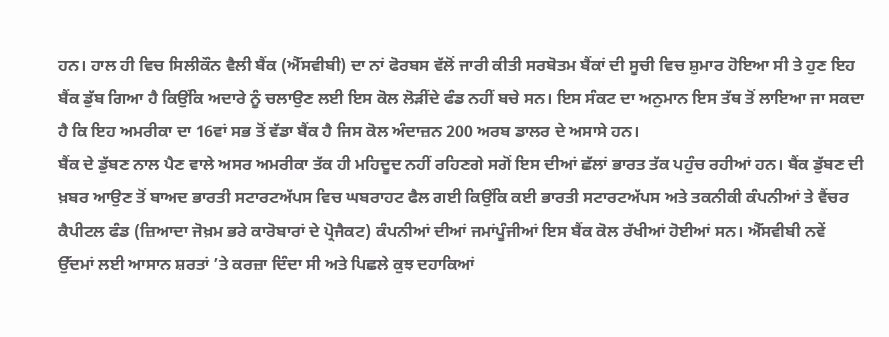ਹਨ। ਹਾਲ ਹੀ ਵਿਚ ਸਿਲੀਕੌਨ ਵੈਲੀ ਬੈਂਕ (ਐੱਸਵੀਬੀ) ਦਾ ਨਾਂ ਫੋਰਬਸ ਵੱਲੋਂ ਜਾਰੀ ਕੀਤੀ ਸਰਬੋਤਮ ਬੈਂਕਾਂ ਦੀ ਸੂਚੀ ਵਿਚ ਸ਼ੁਮਾਰ ਹੋਇਆ ਸੀ ਤੇ ਹੁਣ ਇਹ ਬੈਂਕ ਡੁੱਬ ਗਿਆ ਹੈ ਕਿਉਂਕਿ ਅਦਾਰੇ ਨੂੰ ਚਲਾਉਣ ਲਈ ਇਸ ਕੋਲ ਲੋੜੀਂਦੇ ਫੰਡ ਨਹੀਂ ਬਚੇ ਸਨ। ਇਸ ਸੰਕਟ ਦਾ ਅਨੁਮਾਨ ਇਸ ਤੱਥ ਤੋਂ ਲਾਇਆ ਜਾ ਸਕਦਾ ਹੈ ਕਿ ਇਹ ਅਮਰੀਕਾ ਦਾ 16ਵਾਂ ਸਭ ਤੋਂ ਵੱਡਾ ਬੈਂਕ ਹੈ ਜਿਸ ਕੋਲ ਅੰਦਾਜ਼ਨ 200 ਅਰਬ ਡਾਲਰ ਦੇ ਅਸਾਸੇ ਹਨ।
ਬੈਂਕ ਦੇ ਡੁੱਬਣ ਨਾਲ ਪੈਣ ਵਾਲੇ ਅਸਰ ਅਮਰੀਕਾ ਤੱਕ ਹੀ ਮਹਿਦੂਦ ਨਹੀਂ ਰਹਿਣਗੇ ਸਗੋਂ ਇਸ ਦੀਆਂ ਛੱਲਾਂ ਭਾਰਤ ਤੱਕ ਪਹੁੰਚ ਰਹੀਆਂ ਹਨ। ਬੈਂਕ ਡੁੱਬਣ ਦੀ ਖ਼ਬਰ ਆਉਣ ਤੋਂ ਬਾਅਦ ਭਾਰਤੀ ਸਟਾਰਟਅੱਪਸ ਵਿਚ ਘਬਰਾਹਟ ਫੈਲ ਗਈ ਕਿਉਂਕਿ ਕਈ ਭਾਰਤੀ ਸਟਾਰਟਅੱਪਸ ਅਤੇ ਤਕਨੀਕੀ ਕੰਪਨੀਆਂ ਤੇ ਵੈਂਚਰ ਕੈਪੀਟਲ ਫੰਡ (ਜ਼ਿਆਦਾ ਜੋਖ਼ਮ ਭਰੇ ਕਾਰੋਬਾਰਾਂ ਦੇ ਪ੍ਰੋਜੈਕਟ) ਕੰਪਨੀਆਂ ਦੀਆਂ ਜਮਾਂਪੂੰਜੀਆਂ ਇਸ ਬੈਂਕ ਕੋਲ ਰੱਖੀਆਂ ਹੋਈਆਂ ਸਨ। ਐੱਸਵੀਬੀ ਨਵੇਂ ਉੱਦਮਾਂ ਲਈ ਆਸਾਨ ਸ਼ਰਤਾਂ ’ਤੇ ਕਰਜ਼ਾ ਦਿੰਦਾ ਸੀ ਅਤੇ ਪਿਛਲੇ ਕੁਝ ਦਹਾਕਿਆਂ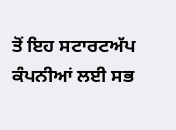ਤੋਂ ਇਹ ਸਟਾਰਟਅੱਪ ਕੰਪਨੀਆਂ ਲਈ ਸਭ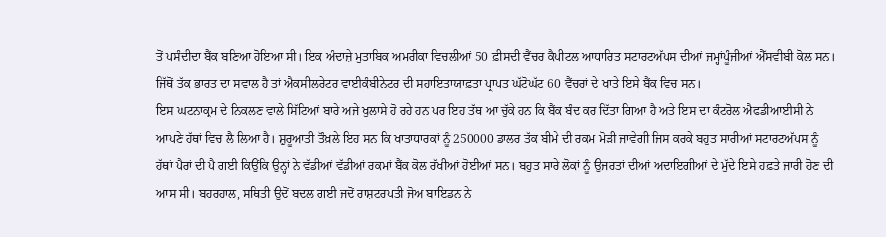ਤੋਂ ਪਸੰਦੀਦਾ ਬੈਂਕ ਬਣਿਆ ਹੋਇਆ ਸੀ। ਇਕ ਅੰਦਾਜ਼ੇ ਮੁਤਾਬਿਕ ਅਮਰੀਕਾ ਵਿਚਲੀਆਂ 50 ਫ਼ੀਸਦੀ ਵੈਂਚਰ ਕੈਪੀਟਲ ਆਧਾਰਿਤ ਸਟਾਰਟਅੱਪਸ ਦੀਆਂ ਜਮ੍ਹਾਂਪੂੰਜੀਆਂ ਐੱਸਵੀਬੀ ਕੋਲ ਸਨ। ਜਿੱਥੋਂ ਤੱਕ ਭਾਰਤ ਦਾ ਸਵਾਲ ਹੈ ਤਾਂ ਐਕਸੀਲਰੇਟਰ ਵਾਈਕੰਬੀਨੇਟਰ ਦੀ ਸਹਾਇਤਾਯਾਫ਼ਤਾ ਪ੍ਰਾਪਤ ਘੱਟੋਘੱਟ 60 ਵੈਂਚਰਾਂ ਦੇ ਖਾਤੇ ਇਸੇ ਬੈਂਕ ਵਿਚ ਸਨ।
ਇਸ ਘਟਨਾਕ੍ਰਮ ਦੇ ਨਿਕਲਣ ਵਾਲੇ ਸਿੱਟਿਆਂ ਬਾਰੇ ਅਜੇ ਖੁਲਾਸੇ ਹੋ ਰਹੇ ਹਨ ਪਰ ਇਹ ਤੱਥ ਆ ਚੁੱਕੇ ਹਨ ਕਿ ਬੈਂਕ ਬੰਦ ਕਰ ਦਿੱਤਾ ਗਿਆ ਹੈ ਅਤੇ ਇਸ ਦਾ ਕੰਟਰੋਲ ਐਫਡੀਆਈਸੀ ਨੇ ਆਪਣੇ ਹੱਥਾਂ ਵਿਚ ਲੈ ਲਿਆ ਹੈ। ਸ਼ੁਰੂਆਤੀ ਤੌਖ਼ਲੇ ਇਹ ਸਨ ਕਿ ਖਾਤਾਧਾਰਕਾਂ ਨੂੰ 250000 ਡਾਲਰ ਤੱਕ ਬੀਮੇ ਦੀ ਰਕਮ ਮੋੜੀ ਜਾਵੇਗੀ ਜਿਸ ਕਰਕੇ ਬਹੁਤ ਸਾਰੀਆਂ ਸਟਾਰਟਅੱਪਸ ਨੂੰ ਹੱਥਾਂ ਪੈਰਾਂ ਦੀ ਪੈ ਗਈ ਕਿਉਂਕਿ ਉਨ੍ਹਾਂ ਨੇ ਵੱਡੀਆਂ ਵੱਡੀਆਂ ਰਕਮਾਂ ਬੈਂਕ ਕੋਲ ਰੱਖੀਆਂ ਹੋਈਆਂ ਸਨ। ਬਹੁਤ ਸਾਰੇ ਲੋਕਾਂ ਨੂੰ ਉਜਰਤਾਂ ਦੀਆਂ ਅਦਾਇਗੀਆਂ ਦੇ ਮੁੱਦੇ ਇਸੇ ਹਫ਼ਤੇ ਜਾਰੀ ਹੋਣ ਦੀ ਆਸ ਸੀ। ਬਹਰਹਾਲ, ਸਥਿਤੀ ਉਦੋਂ ਬਦਲ ਗਈ ਜਦੋਂ ਰਾਸ਼ਟਰਪਤੀ ਜੋਅ ਬਾਇਡਨ ਨੇ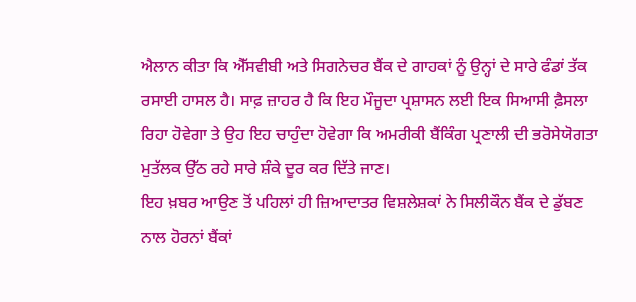ਐਲਾਨ ਕੀਤਾ ਕਿ ਐੱਸਵੀਬੀ ਅਤੇ ਸਿਗਨੇਚਰ ਬੈਂਕ ਦੇ ਗਾਹਕਾਂ ਨੂੰ ਉਨ੍ਹਾਂ ਦੇ ਸਾਰੇ ਫੰਡਾਂ ਤੱਕ ਰਸਾਈ ਹਾਸਲ ਹੈ। ਸਾਫ਼ ਜ਼ਾਹਰ ਹੈ ਕਿ ਇਹ ਮੌਜੂਦਾ ਪ੍ਰਸ਼ਾਸਨ ਲਈ ਇਕ ਸਿਆਸੀ ਫ਼ੈਸਲਾ ਰਿਹਾ ਹੋਵੇਗਾ ਤੇ ਉਹ ਇਹ ਚਾਹੁੰਦਾ ਹੋਵੇਗਾ ਕਿ ਅਮਰੀਕੀ ਬੈਂਕਿੰਗ ਪ੍ਰਣਾਲੀ ਦੀ ਭਰੋਸੇਯੋਗਤਾ ਮੁਤੱਲਕ ਉੱਠ ਰਹੇ ਸਾਰੇ ਸ਼ੰਕੇ ਦੂਰ ਕਰ ਦਿੱਤੇ ਜਾਣ।
ਇਹ ਖ਼ਬਰ ਆਉਣ ਤੋਂ ਪਹਿਲਾਂ ਹੀ ਜ਼ਿਆਦਾਤਰ ਵਿਸ਼ਲੇਸ਼ਕਾਂ ਨੇ ਸਿਲੀਕੌਨ ਬੈਂਕ ਦੇ ਡੁੱਬਣ ਨਾਲ ਹੋਰਨਾਂ ਬੈਂਕਾਂ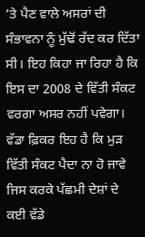’ਤੇ ਪੈਣ ਵਾਲੇ ਅਸਰਾਂ ਦੀ ਸੰਭਾਵਨਾ ਨੂੰ ਮੁੱਢੋਂ ਰੱਦ ਕਰ ਦਿੱਤਾ ਸੀ। ਇਹ ਕਿਹਾ ਜਾ ਰਿਹਾ ਹੈ ਕਿ ਇਸ ਦਾ 2008 ਦੇ ਵਿੱਤੀ ਸੰਕਟ ਵਰਗਾ ਅਸਰ ਨਹੀਂ ਪਵੇਗਾ। ਵੱਡਾ ਫ਼ਿਕਰ ਇਹ ਹੈ ਕਿ ਮੁੜ ਵਿੱਤੀ ਸੰਕਟ ਪੈਦਾ ਨਾ ਹੋ ਜਾਵੇ ਜਿਸ ਕਰਕੇ ਪੱਛਮੀ ਦੇਸ਼ਾਂ ਦੇ ਕਈ ਵੱਡੇ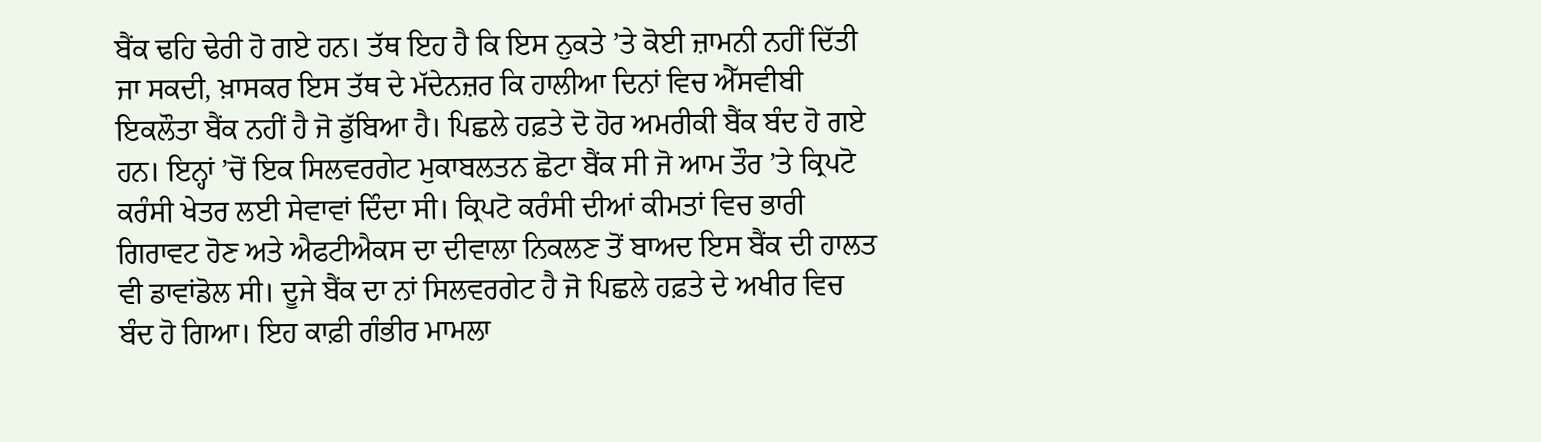ਬੈਂਕ ਢਹਿ ਢੇਰੀ ਹੋ ਗਏ ਹਨ। ਤੱਥ ਇਹ ਹੈ ਕਿ ਇਸ ਨੁਕਤੇ ’ਤੇ ਕੋਈ ਜ਼ਾਮਨੀ ਨਹੀਂ ਦਿੱਤੀ ਜਾ ਸਕਦੀ, ਖ਼ਾਸਕਰ ਇਸ ਤੱਥ ਦੇ ਮੱਦੇਨਜ਼ਰ ਕਿ ਹਾਲੀਆ ਦਿਨਾਂ ਵਿਚ ਐੱਸਵੀਬੀ ਇਕਲੌਤਾ ਬੈਂਕ ਨਹੀਂ ਹੈ ਜੋ ਡੁੱਬਿਆ ਹੈ। ਪਿਛਲੇ ਹਫ਼ਤੇ ਦੋ ਹੋਰ ਅਮਰੀਕੀ ਬੈਂਕ ਬੰਦ ਹੋ ਗਏ ਹਨ। ਇਨ੍ਹਾਂ ’ਚੋਂ ਇਕ ਸਿਲਵਰਗੇਟ ਮੁਕਾਬਲਤਨ ਛੋਟਾ ਬੈਂਕ ਸੀ ਜੋ ਆਮ ਤੌਰ ’ਤੇ ਕ੍ਰਿਪਟੋ ਕਰੰਸੀ ਖੇਤਰ ਲਈ ਸੇਵਾਵਾਂ ਦਿੰਦਾ ਸੀ। ਕ੍ਰਿਪਟੋ ਕਰੰਸੀ ਦੀਆਂ ਕੀਮਤਾਂ ਵਿਚ ਭਾਰੀ ਗਿਰਾਵਟ ਹੋਣ ਅਤੇ ਐਫਟੀਐਕਸ ਦਾ ਦੀਵਾਲਾ ਨਿਕਲਣ ਤੋਂ ਬਾਅਦ ਇਸ ਬੈਂਕ ਦੀ ਹਾਲਤ ਵੀ ਡਾਵਾਂਡੋਲ ਸੀ। ਦੂਜੇ ਬੈਂਕ ਦਾ ਨਾਂ ਸਿਲਵਰਗੇਟ ਹੈ ਜੋ ਪਿਛਲੇ ਹਫ਼ਤੇ ਦੇ ਅਖੀਰ ਵਿਚ ਬੰਦ ਹੋ ਗਿਆ। ਇਹ ਕਾਫ਼ੀ ਗੰਭੀਰ ਮਾਮਲਾ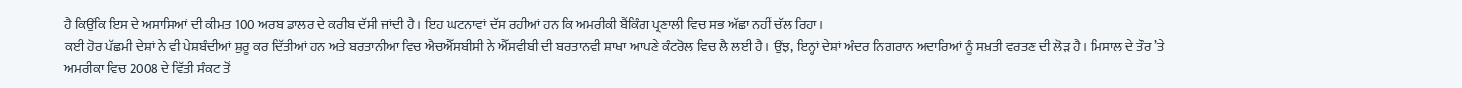ਹੈ ਕਿਉਂਕਿ ਇਸ ਦੇ ਅਸਾਸਿਆਂ ਦੀ ਕੀਮਤ 100 ਅਰਬ ਡਾਲਰ ਦੇ ਕਰੀਬ ਦੱਸੀ ਜਾਂਦੀ ਹੈ। ਇਹ ਘਟਨਾਵਾਂ ਦੱਸ ਰਹੀਆਂ ਹਨ ਕਿ ਅਮਰੀਕੀ ਬੈਂਕਿੰਗ ਪ੍ਰਣਾਲੀ ਵਿਚ ਸਭ ਅੱਛਾ ਨਹੀਂ ਚੱਲ ਰਿਹਾ।
ਕਈ ਹੋਰ ਪੱਛਮੀ ਦੇਸ਼ਾਂ ਨੇ ਵੀ ਪੇਸ਼ਬੰਦੀਆਂ ਸ਼ੁਰੂ ਕਰ ਦਿੱਤੀਆਂ ਹਨ ਅਤੇ ਬਰਤਾਨੀਆ ਵਿਚ ਐਚਐੱਸਬੀਸੀ ਨੇ ਐੱਸਵੀਬੀ ਦੀ ਬਰਤਾਨਵੀ ਸ਼ਾਖਾ ਆਪਣੇ ਕੰਟਰੋਲ ਵਿਚ ਲੈ ਲਈ ਹੈ। ਉਂਝ, ਇਨ੍ਹਾਂ ਦੇਸ਼ਾਂ ਅੰਦਰ ਨਿਗਰਾਨ ਅਦਾਰਿਆਂ ਨੂੰ ਸਖ਼ਤੀ ਵਰਤਣ ਦੀ ਲੋੜ ਹੈ। ਮਿਸਾਲ ਦੇ ਤੌਰ ’ਤੇ ਅਮਰੀਕਾ ਵਿਚ 2008 ਦੇ ਵਿੱਤੀ ਸੰਕਟ ਤੋਂ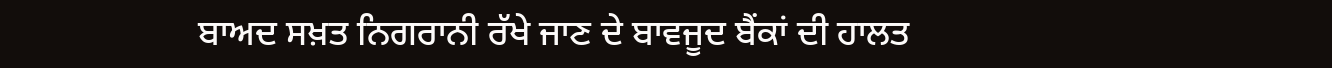ਬਾਅਦ ਸਖ਼ਤ ਨਿਗਰਾਨੀ ਰੱਖੇ ਜਾਣ ਦੇ ਬਾਵਜੂਦ ਬੈਂਕਾਂ ਦੀ ਹਾਲਤ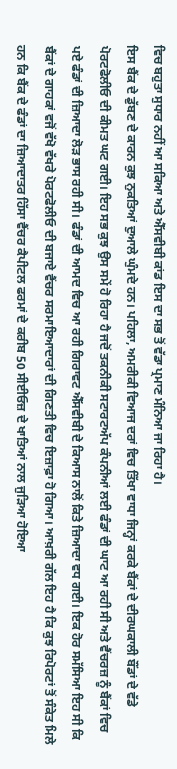ਵਿਚ ਬਹੁਤਾ ਸੁਧਾਰ ਨਹੀਂ ਆ ਸਕਿਆ ਅਤੇ ਐੱਸਵੀਬੀ ਕਾਂਡ ਇਸ ਦਾ ਸਭ ਤੋਂ ਵੱਡਾ ਪ੍ਰਮਾਣ ਮੰਨਿਆ ਜਾ ਰਿਹਾ ਹੈ।
ਇਸ ਬੈਂਕ ਦੇ ਡੁੱਬਣ ਦੇ ਕਾਰਨ ਕੁਝ ਨੁਕਤਿਆਂ ਦੁਆਲੇ ਘੁੰਮਦੇ ਹਨ। ਪਹਿਲਾ, ਅਮਰੀਕੀ ਵਿਆਜ ਦਰਾਂ ਵਿਚ ਤਿੱਖਾ ਵਾਧਾ ਜਿਨ੍ਹਾਂ ਕਰਕੇ ਬੈਂਕਾਂ ਦੇ ਦੀਰਘਕਾਲੀ ਬੌਂਡਾਂ ਦੇ ਵੱਡੇ ਪੋਰਟਫੋਲੀਓ ਦੀ ਕੀਮਤ ਘਟ ਗਈ। ਇਹ ਸਭ ਕੁਝ ਉਸ ਸਮੇਂ ਹੋ ਰਿਹਾ ਹੈ ਜਦੋਂ ਤਕਨੀਕੀ ਸਟਾਰਟਅੱਪ ਕੰਪਨੀਆਂ ਲਈ ਫੰਡਾਂ ਦੀ ਘਾਟ ਆ ਰਹੀ ਸੀ ਅਤੇ ਵੈਂਚਰਜ਼ ਨੂੰ ਬੈਂਕਾਂ ਵਿਚ ਪਏ ਫੰਡਾਂ ਦੀ ਜ਼ਿਆਦਾ ਲੋੜ ਭਾਸ ਰਹੀ ਸੀ। ਫੰਡਾਂ ਦੀ ਆਮਦ ਵਿਚ ਆ ਰਹੀ ਗਿਰਾਵਟ ਐੱਸਵੀਬੀ ਦੇ ਕਿਆਸ ਨਾਲੋਂ ਕਿਤੇ ਜ਼ਿਆਦਾ ਵਧ ਗਈ। ਇਕ ਹੋਰ ਸਮੱਸਿਆ ਇਹ ਸੀ ਕਿ ਬੈਂਕਾਂ ਦੇ ਗਾਹਕਾਂ ਵਜੋਂ ਵੱਖੋ ਵੱਖਰੇ ਪੋਰਟਫੋਲੀਓ ਦੀ ਬਜਾਏ ਵੈਂਚਰ ਸਰਮਾਇਆਦਾਰਾਂ ਦੀ ਗਿਣਤੀ ਵਿਚ ਇਜ਼ਾਫ਼ਾ ਹੋ ਗਿਆ। ਆਖ਼ਰੀ ਗੱਲ ਇਹ ਹੈ ਕਿ ਕੁਝ ਰਿਪੋਰਟਾਂ ਤੋਂ ਸੰਕੇਤ ਮਿਲੇ ਹਨ ਕਿ ਬੈਂਕ ਦੇ ਫੰਡਾਂ ਦਾ ਜ਼ਿਆਦਾਤਰ ਹਿੱਸਾ ਵੈਂਚਰ ਕੈਪੀਟਲ ਫਰਮਾਂ ਦੇ ਕਰੀਬ 50 ਸੀਈਓਜ਼ ਦੇ ਖਾਤਿਆਂ ਨਾਲ ਜੁੜਿਆ ਹੋਇਆ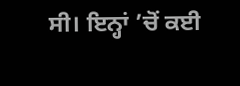ਸੀ। ਇਨ੍ਹਾਂ ’ਚੋਂ ਕਈ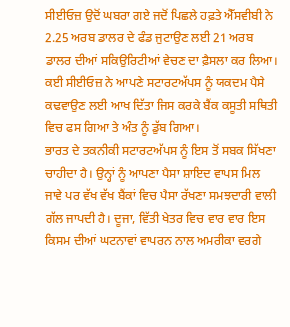ਸੀਈਓਜ਼ ਉਦੋਂ ਘਬਰਾ ਗਏ ਜਦੋਂ ਪਿਛਲੇ ਹਫ਼ਤੇ ਐੱਸਵੀਬੀ ਨੇ 2.25 ਅਰਬ ਡਾਲਰ ਦੇ ਫੰਡ ਜੁਟਾਉਣ ਲਈ 21 ਅਰਬ ਡਾਲਰ ਦੀਆਂ ਸਕਿਉਰਿਟੀਆਂ ਵੇਚਣ ਦਾ ਫ਼ੈਸਲਾ ਕਰ ਲਿਆ। ਕਈ ਸੀਈਓਜ਼ ਨੇ ਆਪਣੇ ਸਟਾਰਟਅੱਪਸ ਨੂੰ ਯਕਦਮ ਪੈਸੇ ਕਢਵਾਉਣ ਲਈ ਆਖ ਦਿੱਤਾ ਜਿਸ ਕਰਕੇ ਬੈਂਕ ਕਸੂਤੀ ਸਥਿਤੀ ਵਿਚ ਫਸ ਗਿਆ ਤੇ ਅੰਤ ਨੂੰ ਡੁੱਬ ਗਿਆ।
ਭਾਰਤ ਦੇ ਤਕਨੀਕੀ ਸਟਾਰਟਅੱਪਸ ਨੂੰ ਇਸ ਤੋਂ ਸਬਕ ਸਿੱਖਣਾ ਚਾਹੀਦਾ ਹੈ। ਉਨ੍ਹਾਂ ਨੂੰ ਆਪਣਾ ਪੈਸਾ ਸ਼ਾਇਦ ਵਾਪਸ ਮਿਲ ਜਾਵੇ ਪਰ ਵੱਖ ਵੱਖ ਬੈਂਕਾਂ ਵਿਚ ਪੈਸਾ ਰੱਖਣਾ ਸਮਝਦਾਰੀ ਵਾਲੀ ਗੱਲ ਜਾਪਦੀ ਹੈ। ਦੂਜਾ, ਵਿੱਤੀ ਖੇਤਰ ਵਿਚ ਵਾਰ ਵਾਰ ਇਸ ਕਿਸਮ ਦੀਆਂ ਘਟਨਾਵਾਂ ਵਾਪਰਨ ਨਾਲ ਅਮਰੀਕਾ ਵਰਗੇ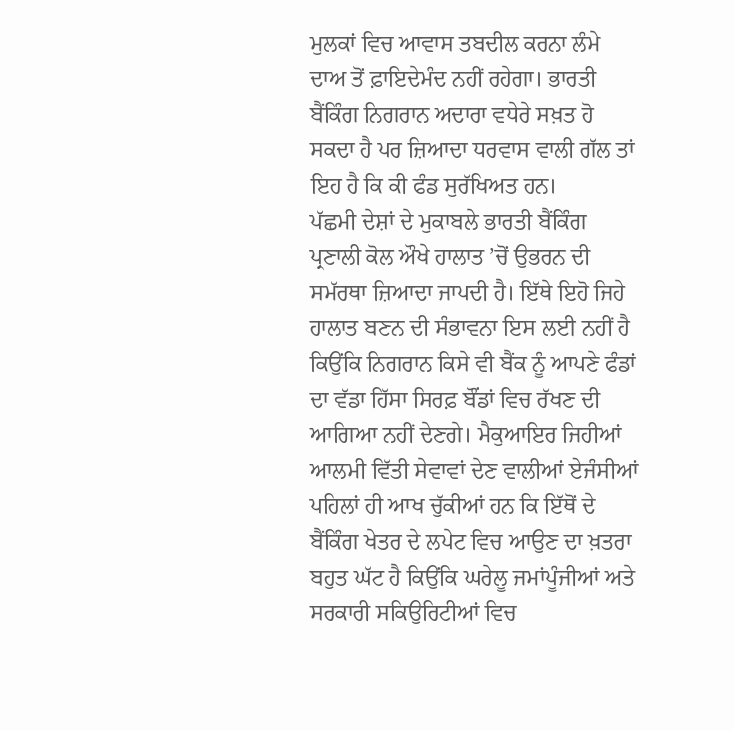ਮੁਲਕਾਂ ਵਿਚ ਆਵਾਸ ਤਬਦੀਲ ਕਰਨਾ ਲੰਮੇ ਦਾਅ ਤੋਂ ਫ਼ਾਇਦੇਮੰਦ ਨਹੀਂ ਰਹੇਗਾ। ਭਾਰਤੀ ਬੈਂਕਿੰਗ ਨਿਗਰਾਨ ਅਦਾਰਾ ਵਧੇਰੇ ਸਖ਼ਤ ਹੋ ਸਕਦਾ ਹੈ ਪਰ ਜ਼ਿਆਦਾ ਧਰਵਾਸ ਵਾਲੀ ਗੱਲ ਤਾਂ ਇਹ ਹੈ ਕਿ ਕੀ ਫੰਡ ਸੁਰੱਖਿਅਤ ਹਨ।
ਪੱਛਮੀ ਦੇਸ਼ਾਂ ਦੇ ਮੁਕਾਬਲੇ ਭਾਰਤੀ ਬੈਂਕਿੰਗ ਪ੍ਰਣਾਲੀ ਕੋਲ ਔਖੇ ਹਾਲਾਤ ’ਚੋਂ ਉਭਰਨ ਦੀ ਸਮੱਰਥਾ ਜ਼ਿਆਦਾ ਜਾਪਦੀ ਹੈ। ਇੱਥੇ ਇਹੋ ਜਿਹੇ ਹਾਲਾਤ ਬਣਨ ਦੀ ਸੰਭਾਵਨਾ ਇਸ ਲਈ ਨਹੀਂ ਹੈ ਕਿਉਂਕਿ ਨਿਗਰਾਨ ਕਿਸੇ ਵੀ ਬੈਂਕ ਨੂੰ ਆਪਣੇ ਫੰਡਾਂ ਦਾ ਵੱਡਾ ਹਿੱਸਾ ਸਿਰਫ਼ ਬੌਂਡਾਂ ਵਿਚ ਰੱਖਣ ਦੀ ਆਗਿਆ ਨਹੀਂ ਦੇਣਗੇ। ਮੈਕੁਆਇਰ ਜਿਹੀਆਂ ਆਲਮੀ ਵਿੱਤੀ ਸੇਵਾਵਾਂ ਦੇਣ ਵਾਲੀਆਂ ਏਜੰਸੀਆਂ ਪਹਿਲਾਂ ਹੀ ਆਖ ਚੁੱਕੀਆਂ ਹਨ ਕਿ ਇੱਥੋਂ ਦੇ ਬੈਂਕਿੰਗ ਖੇਤਰ ਦੇ ਲਪੇਟ ਵਿਚ ਆਉਣ ਦਾ ਖ਼ਤਰਾ ਬਹੁਤ ਘੱਟ ਹੈ ਕਿਉਂਕਿ ਘਰੇਲੂ ਜਮਾਂਪੂੰਜੀਆਂ ਅਤੇ ਸਰਕਾਰੀ ਸਕਿਉਰਿਟੀਆਂ ਵਿਚ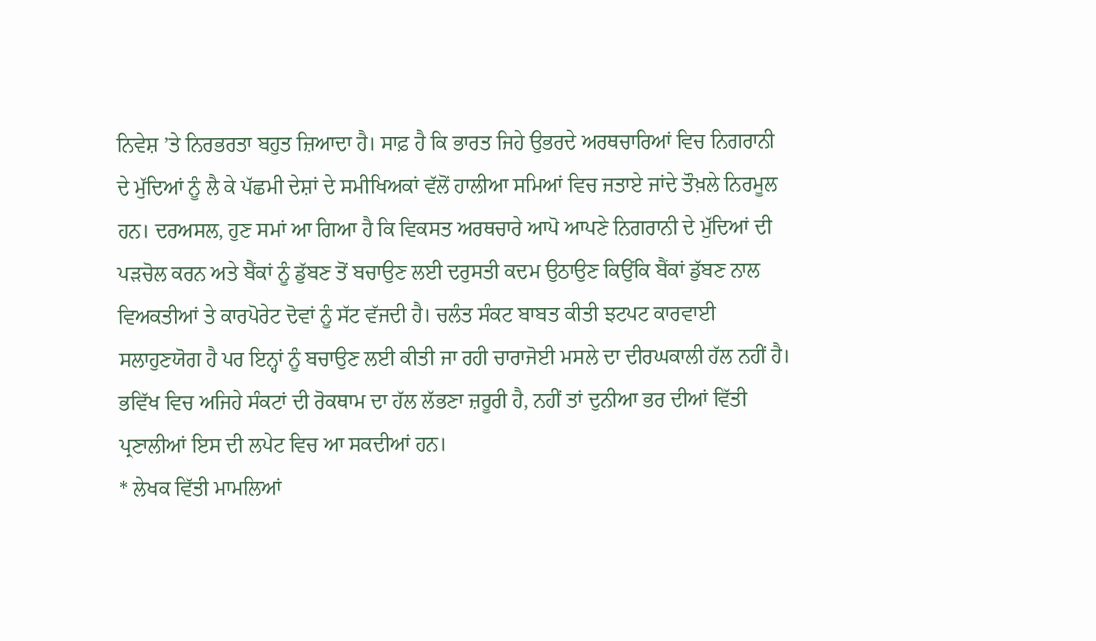ਨਿਵੇਸ਼ ’ਤੇ ਨਿਰਭਰਤਾ ਬਹੁਤ ਜ਼ਿਆਦਾ ਹੈ। ਸਾਫ਼ ਹੈ ਕਿ ਭਾਰਤ ਜਿਹੇ ਉਭਰਦੇ ਅਰਥਚਾਰਿਆਂ ਵਿਚ ਨਿਗਰਾਨੀ ਦੇ ਮੁੱਦਿਆਂ ਨੂੰ ਲੈ ਕੇ ਪੱਛਮੀ ਦੇਸ਼ਾਂ ਦੇ ਸਮੀਖਿਅਕਾਂ ਵੱਲੋਂ ਹਾਲੀਆ ਸਮਿਆਂ ਵਿਚ ਜਤਾਏ ਜਾਂਦੇ ਤੌਖ਼ਲੇ ਨਿਰਮੂਲ ਹਨ। ਦਰਅਸਲ, ਹੁਣ ਸਮਾਂ ਆ ਗਿਆ ਹੈ ਕਿ ਵਿਕਸਤ ਅਰਥਚਾਰੇ ਆਪੋ ਆਪਣੇ ਨਿਗਰਾਨੀ ਦੇ ਮੁੱਦਿਆਂ ਦੀ ਪੜਚੋਲ ਕਰਨ ਅਤੇ ਬੈਂਕਾਂ ਨੂੰ ਡੁੱਬਣ ਤੋਂ ਬਚਾਉਣ ਲਈ ਦਰੁਸਤੀ ਕਦਮ ਉਠਾਉਣ ਕਿਉਂਕਿ ਬੈਂਕਾਂ ਡੁੱਬਣ ਨਾਲ ਵਿਅਕਤੀਆਂ ਤੇ ਕਾਰਪੋਰੇਟ ਦੋਵਾਂ ਨੂੰ ਸੱਟ ਵੱਜਦੀ ਹੈ। ਚਲੰਤ ਸੰਕਟ ਬਾਬਤ ਕੀਤੀ ਝਟਪਟ ਕਾਰਵਾਈ ਸਲਾਹੁਣਯੋਗ ਹੈ ਪਰ ਇਨ੍ਹਾਂ ਨੂੰ ਬਚਾਉਣ ਲਈ ਕੀਤੀ ਜਾ ਰਹੀ ਚਾਰਾਜੋਈ ਮਸਲੇ ਦਾ ਦੀਰਘਕਾਲੀ ਹੱਲ ਨਹੀਂ ਹੈ। ਭਵਿੱਖ ਵਿਚ ਅਜਿਹੇ ਸੰਕਟਾਂ ਦੀ ਰੋਕਥਾਮ ਦਾ ਹੱਲ ਲੱਭਣਾ ਜ਼ਰੂਰੀ ਹੈ, ਨਹੀਂ ਤਾਂ ਦੁਨੀਆ ਭਰ ਦੀਆਂ ਵਿੱਤੀ ਪ੍ਰਣਾਲੀਆਂ ਇਸ ਦੀ ਲਪੇਟ ਵਿਚ ਆ ਸਕਦੀਆਂ ਹਨ।
* ਲੇਖਕ ਵਿੱਤੀ ਮਾਮਲਿਆਂ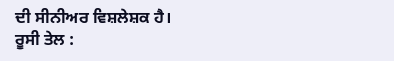ਦੀ ਸੀਨੀਅਰ ਵਿਸ਼ਲੇਸ਼ਕ ਹੈ।
ਰੂਸੀ ਤੇਲ :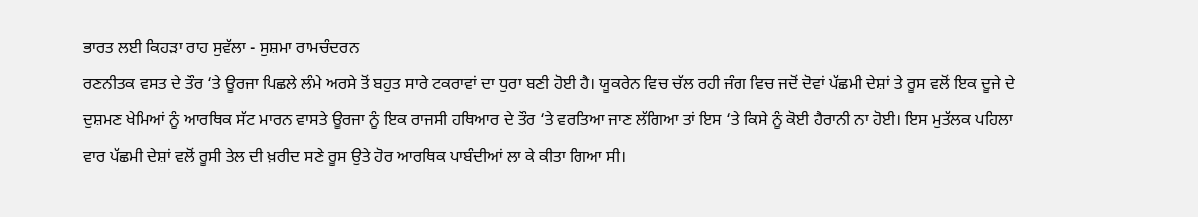ਭਾਰਤ ਲਈ ਕਿਹੜਾ ਰਾਹ ਸੁਵੱਲਾ - ਸੁਸ਼ਮਾ ਰਾਮਚੰਦਰਨ
ਰਣਨੀਤਕ ਵਸਤ ਦੇ ਤੌਰ ‘ਤੇ ਊਰਜਾ ਪਿਛਲੇ ਲੰਮੇ ਅਰਸੇ ਤੋਂ ਬਹੁਤ ਸਾਰੇ ਟਕਰਾਵਾਂ ਦਾ ਧੁਰਾ ਬਣੀ ਹੋਈ ਹੈ। ਯੂਕਰੇਨ ਵਿਚ ਚੱਲ ਰਹੀ ਜੰਗ ਵਿਚ ਜਦੋਂ ਦੋਵਾਂ ਪੱਛਮੀ ਦੇਸ਼ਾਂ ਤੇ ਰੂਸ ਵਲੋਂ ਇਕ ਦੂਜੇ ਦੇ ਦੁਸ਼ਮਣ ਖੇਮਿਆਂ ਨੂੰ ਆਰਥਿਕ ਸੱਟ ਮਾਰਨ ਵਾਸਤੇ ਊਰਜਾ ਨੂੰ ਇਕ ਰਾਜਸੀ ਹਥਿਆਰ ਦੇ ਤੌਰ ‘ਤੇ ਵਰਤਿਆ ਜਾਣ ਲੱਗਿਆ ਤਾਂ ਇਸ ‘ਤੇ ਕਿਸੇ ਨੂੰ ਕੋਈ ਹੈਰਾਨੀ ਨਾ ਹੋਈ। ਇਸ ਮੁਤੱਲਕ ਪਹਿਲਾ ਵਾਰ ਪੱਛਮੀ ਦੇਸ਼ਾਂ ਵਲੋਂ ਰੂਸੀ ਤੇਲ ਦੀ ਖ਼ਰੀਦ ਸਣੇ ਰੂਸ ਉਤੇ ਹੋਰ ਆਰਥਿਕ ਪਾਬੰਦੀਆਂ ਲਾ ਕੇ ਕੀਤਾ ਗਿਆ ਸੀ।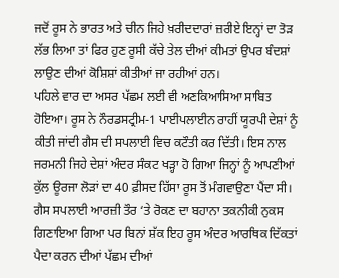ਜਦੋਂ ਰੂਸ ਨੇ ਭਾਰਤ ਅਤੇ ਚੀਨ ਜਿਹੇ ਖ਼ਰੀਦਦਾਰਾਂ ਜ਼ਰੀਏ ਇਨ੍ਹਾਂ ਦਾ ਤੋੜ ਲੱਭ ਲਿਆ ਤਾਂ ਫਿਰ ਹੁਣ ਰੂਸੀ ਕੱਚੇ ਤੇਲ ਦੀਆਂ ਕੀਮਤਾਂ ਉਪਰ ਬੰਦਸ਼ਾਂ ਲਾਉਣ ਦੀਆਂ ਕੋਸ਼ਿਸ਼ਾਂ ਕੀਤੀਆਂ ਜਾ ਰਹੀਆਂ ਹਨ।
ਪਹਿਲੇ ਵਾਰ ਦਾ ਅਸਰ ਪੱਛਮ ਲਈ ਵੀ ਅਣਕਿਆਸਿਆ ਸਾਬਿਤ ਹੋਇਆ। ਰੂਸ ਨੇ ਨੌਰਡਸਟ੍ਰੀਮ-1 ਪਾਈਪਲਾਈਨ ਰਾਹੀਂ ਯੂਰਪੀ ਦੇਸ਼ਾਂ ਨੂੰ ਕੀਤੀ ਜਾਂਦੀ ਗੈਸ ਦੀ ਸਪਲਾਈ ਵਿਚ ਕਟੌਤੀ ਕਰ ਦਿੱਤੀ। ਇਸ ਨਾਲ ਜਰਮਨੀ ਜਿਹੇ ਦੇਸ਼ਾਂ ਅੰਦਰ ਸੰਕਟ ਖੜ੍ਹਾ ਹੋ ਗਿਆ ਜਿਨ੍ਹਾਂ ਨੂੰ ਆਪਣੀਆਂ ਕੁੱਲ ਊਰਜਾ ਲੋੜਾਂ ਦਾ 40 ਫ਼ੀਸਦ ਹਿੱਸਾ ਰੂਸ ਤੋਂ ਮੰਗਵਾਉਣਾ ਪੈਂਦਾ ਸੀ। ਗੈਸ ਸਪਲਾਈ ਆਰਜ਼ੀ ਤੌਰ ‘ਤੇ ਰੋਕਣ ਦਾ ਬਹਾਨਾ ਤਕਨੀਕੀ ਨੁਕਸ ਗਿਣਾਇਆ ਗਿਆ ਪਰ ਬਿਨਾਂ ਸ਼ੱਕ ਇਹ ਰੂਸ ਅੰਦਰ ਆਰਥਿਕ ਦਿੱਕਤਾਂ ਪੈਦਾ ਕਰਨ ਦੀਆਂ ਪੱਛਮ ਦੀਆਂ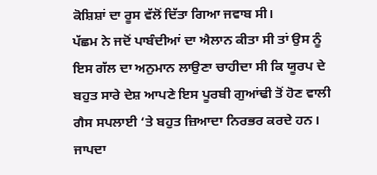ਕੋਸ਼ਿਸ਼ਾਂ ਦਾ ਰੂਸ ਵੱਲੋਂ ਦਿੱਤਾ ਗਿਆ ਜਵਾਬ ਸੀ।
ਪੱਛਮ ਨੇ ਜਦੋਂ ਪਾਬੰਦੀਆਂ ਦਾ ਐਲਾਨ ਕੀਤਾ ਸੀ ਤਾਂ ਉਸ ਨੂੰ ਇਸ ਗੱਲ ਦਾ ਅਨੁਮਾਨ ਲਾਉਣਾ ਚਾਹੀਦਾ ਸੀ ਕਿ ਯੂਰਪ ਦੇ ਬਹੁਤ ਸਾਰੇ ਦੇਸ਼ ਆਪਣੇ ਇਸ ਪੂਰਬੀ ਗੁਆਂਢੀ ਤੋਂ ਹੋਣ ਵਾਲੀ ਗੈਸ ਸਪਲਾਈ ‘ਤੇ ਬਹੁਤ ਜ਼ਿਆਦਾ ਨਿਰਭਰ ਕਰਦੇ ਹਨ। ਜਾਪਦਾ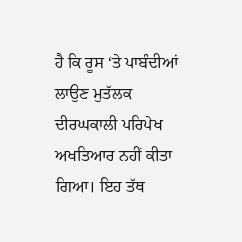ਹੈ ਕਿ ਰੂਸ ‘ਤੇ ਪਾਬੰਦੀਆਂ ਲਾਉਣ ਮੁਤੱਲਕ ਦੀਰਘਕਾਲੀ ਪਰਿਪੇਖ ਅਖਤਿਆਰ ਨਹੀਂ ਕੀਤਾ ਗਿਆ। ਇਹ ਤੱਥ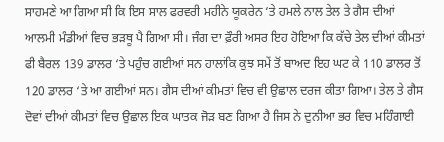ਸਾਹਮਣੇ ਆ ਗਿਆ ਸੀ ਕਿ ਇਸ ਸਾਲ ਫਰਵਰੀ ਮਹੀਨੇ ਯੂਕਰੇਨ ‘ਤੇ ਹਮਲੇ ਨਾਲ ਤੇਲ ਤੇ ਗੈਸ ਦੀਆਂ ਆਲਮੀ ਮੰਡੀਆਂ ਵਿਚ ਭੜਥੂ ਪੈ ਗਿਆ ਸੀ। ਜੰਗ ਦਾ ਫ਼ੌਰੀ ਅਸਰ ਇਹ ਹੋਇਆ ਕਿ ਕੱਚੇ ਤੇਲ ਦੀਆਂ ਕੀਮਤਾਂ ਫੀ ਬੈਰਲ 139 ਡਾਲਰ ‘ਤੇ ਪਹੁੰਚ ਗਈਆਂ ਸਨ ਹਾਲਾਂਕਿ ਕੁਝ ਸਮੇਂ ਤੋਂ ਬਾਅਦ ਇਹ ਘਟ ਕੇ 110 ਡਾਲਰ ਤੋਂ 120 ਡਾਲਰ ‘ਤੇ ਆ ਗਈਆਂ ਸਨ। ਗੈਸ ਦੀਆਂ ਕੀਮਤਾਂ ਵਿਚ ਵੀ ਉਛਾਲ ਦਰਜ ਕੀਤਾ ਗਿਆ। ਤੇਲ ਤੇ ਗੈਸ ਦੋਵਾਂ ਦੀਆਂ ਕੀਮਤਾਂ ਵਿਚ ਉਛਾਲ ਇਕ ਘਾਤਕ ਜੋੜ ਬਣ ਗਿਆ ਹੈ ਜਿਸ ਨੇ ਦੁਨੀਆ ਭਰ ਵਿਚ ਮਹਿੰਗਾਈ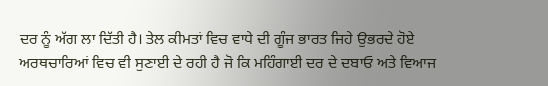ਦਰ ਨੂੰ ਅੱਗ ਲਾ ਦਿੱਤੀ ਹੈ। ਤੇਲ ਕੀਮਤਾਂ ਵਿਚ ਵਾਧੇ ਦੀ ਗੂੰਜ ਭਾਰਤ ਜਿਹੇ ਉਭਰਦੇ ਹੋਏ ਅਰਥਚਾਰਿਆਂ ਵਿਚ ਵੀ ਸੁਣਾਈ ਦੇ ਰਹੀ ਹੈ ਜੋ ਕਿ ਮਹਿੰਗਾਈ ਦਰ ਦੇ ਦਬਾਓ ਅਤੇ ਵਿਆਜ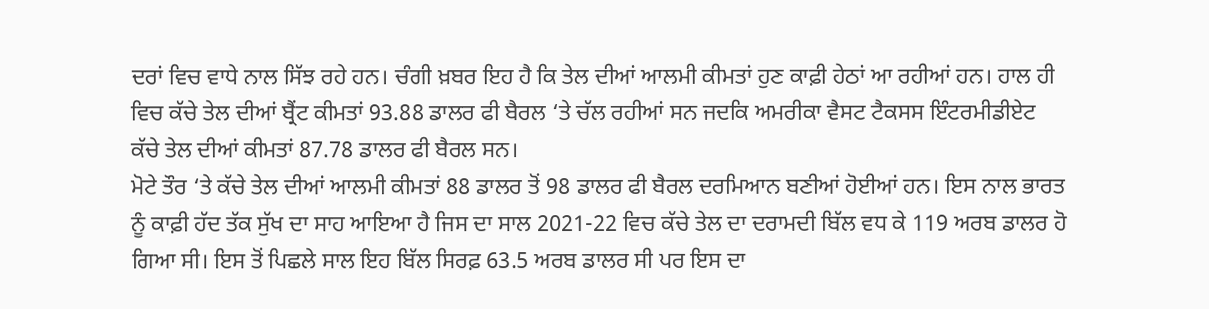ਦਰਾਂ ਵਿਚ ਵਾਧੇ ਨਾਲ ਸਿੱਝ ਰਹੇ ਹਨ। ਚੰਗੀ ਖ਼ਬਰ ਇਹ ਹੈ ਕਿ ਤੇਲ ਦੀਆਂ ਆਲਮੀ ਕੀਮਤਾਂ ਹੁਣ ਕਾਫ਼ੀ ਹੇਠਾਂ ਆ ਰਹੀਆਂ ਹਨ। ਹਾਲ ਹੀ ਵਿਚ ਕੱਚੇ ਤੇਲ ਦੀਆਂ ਬ੍ਰੈਂਟ ਕੀਮਤਾਂ 93.88 ਡਾਲਰ ਫੀ ਬੈਰਲ ‘ਤੇ ਚੱਲ ਰਹੀਆਂ ਸਨ ਜਦਕਿ ਅਮਰੀਕਾ ਵੈਸਟ ਟੈਕਸਸ ਇੰਟਰਮੀਡੀਏਟ ਕੱਚੇ ਤੇਲ ਦੀਆਂ ਕੀਮਤਾਂ 87.78 ਡਾਲਰ ਫੀ ਬੈਰਲ ਸਨ।
ਮੋਟੇ ਤੌਰ ‘ਤੇ ਕੱਚੇ ਤੇਲ ਦੀਆਂ ਆਲਮੀ ਕੀਮਤਾਂ 88 ਡਾਲਰ ਤੋਂ 98 ਡਾਲਰ ਫੀ ਬੈਰਲ ਦਰਮਿਆਨ ਬਣੀਆਂ ਹੋਈਆਂ ਹਨ। ਇਸ ਨਾਲ ਭਾਰਤ ਨੂੰ ਕਾਫ਼ੀ ਹੱਦ ਤੱਕ ਸੁੱਖ ਦਾ ਸਾਹ ਆਇਆ ਹੈ ਜਿਸ ਦਾ ਸਾਲ 2021-22 ਵਿਚ ਕੱਚੇ ਤੇਲ ਦਾ ਦਰਾਮਦੀ ਬਿੱਲ ਵਧ ਕੇ 119 ਅਰਬ ਡਾਲਰ ਹੋ ਗਿਆ ਸੀ। ਇਸ ਤੋਂ ਪਿਛਲੇ ਸਾਲ ਇਹ ਬਿੱਲ ਸਿਰਫ਼ 63.5 ਅਰਬ ਡਾਲਰ ਸੀ ਪਰ ਇਸ ਦਾ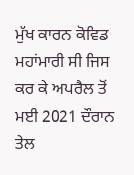ਮੁੱਖ ਕਾਰਨ ਕੋਵਿਡ ਮਹਾਂਮਾਰੀ ਸੀ ਜਿਸ ਕਰ ਕੇ ਅਪਰੈਲ ਤੋਂ ਮਈ 2021 ਦੌਰਾਨ ਤੇਲ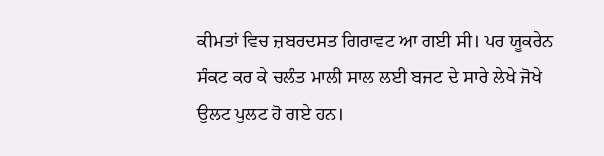ਕੀਮਤਾਂ ਵਿਚ ਜ਼ਬਰਦਸਤ ਗਿਰਾਵਟ ਆ ਗਈ ਸੀ। ਪਰ ਯੂਕਰੇਨ ਸੰਕਟ ਕਰ ਕੇ ਚਲੰਤ ਮਾਲੀ ਸਾਲ ਲਈ ਬਜਟ ਦੇ ਸਾਰੇ ਲੇਖੇ ਜੋਖੇ ਉਲਟ ਪੁਲਟ ਹੋ ਗਏ ਹਨ।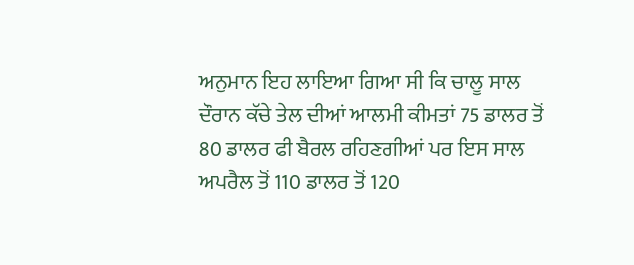ਅਨੁਮਾਨ ਇਹ ਲਾਇਆ ਗਿਆ ਸੀ ਕਿ ਚਾਲੂ ਸਾਲ ਦੌਰਾਨ ਕੱਚੇ ਤੇਲ ਦੀਆਂ ਆਲਮੀ ਕੀਮਤਾਂ 75 ਡਾਲਰ ਤੋਂ 80 ਡਾਲਰ ਫੀ ਬੈਰਲ ਰਹਿਣਗੀਆਂ ਪਰ ਇਸ ਸਾਲ ਅਪਰੈਲ ਤੋਂ 110 ਡਾਲਰ ਤੋਂ 120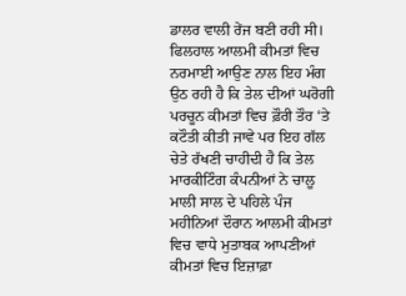ਡਾਲਰ ਵਾਲੀ ਰੇਂਜ ਬਣੀ ਰਹੀ ਸੀ।
ਫਿਲਹਾਲ ਆਲਮੀ ਕੀਮਤਾਂ ਵਿਚ ਨਰਮਾਈ ਆਉਣ ਨਾਲ ਇਹ ਮੰਗ ਉਠ ਰਹੀ ਹੈ ਕਿ ਤੇਲ ਦੀਆਂ ਘਰੋਗੀ ਪਰਚੂਨ ਕੀਮਤਾਂ ਵਿਚ ਫ਼ੌਰੀ ਤੌਰ ‘ਤੇ ਕਟੌਤੀ ਕੀਤੀ ਜਾਵੇ ਪਰ ਇਹ ਗੱਲ ਚੇਤੇ ਰੱਖਣੀ ਚਾਹੀਦੀ ਹੈ ਕਿ ਤੇਲ ਮਾਰਕੀਟਿੰਗ ਕੰਪਨੀਆਂ ਨੇ ਚਾਲੂ ਮਾਲੀ ਸਾਲ ਦੇ ਪਹਿਲੇ ਪੰਜ ਮਹੀਨਿਆਂ ਦੌਰਾਨ ਆਲਮੀ ਕੀਮਤਾਂ ਵਿਚ ਵਾਧੇ ਮੁਤਾਬਕ ਆਪਣੀਆਂ ਕੀਮਤਾਂ ਵਿਚ ਇਜ਼ਾਫ਼ਾ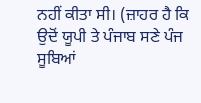ਨਹੀਂ ਕੀਤਾ ਸੀ। (ਜ਼ਾਹਰ ਹੈ ਕਿ ਉਦੋਂ ਯੂਪੀ ਤੇ ਪੰਜਾਬ ਸਣੇ ਪੰਜ ਸੂਬਿਆਂ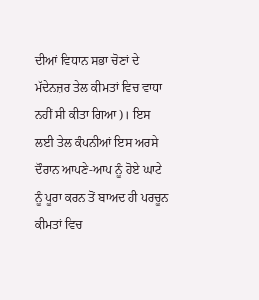ਦੀਆਂ ਵਿਧਾਨ ਸਭਾ ਚੋਣਾਂ ਦੇ ਮੱਦੇਨਜ਼ਰ ਤੇਲ ਕੀਮਤਾਂ ਵਿਚ ਵਾਧਾ ਨਹੀਂ ਸੀ ਕੀਤਾ ਗਿਆ)। ਇਸ ਲਈ ਤੇਲ ਕੰਪਨੀਆਂ ਇਸ ਅਰਸੇ ਦੌਰਾਨ ਆਪਣੇ-ਆਪ ਨੂੰ ਹੋਏ ਘਾਟੇ ਨੂੰ ਪੂਰਾ ਕਰਨ ਤੋਂ ਬਾਅਦ ਹੀ ਪਰਚੂਨ ਕੀਮਤਾਂ ਵਿਚ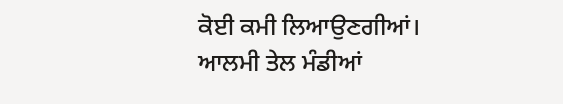ਕੋਈ ਕਮੀ ਲਿਆਉਣਗੀਆਂ।
ਆਲਮੀ ਤੇਲ ਮੰਡੀਆਂ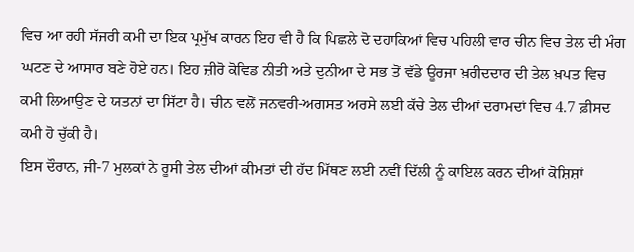ਵਿਚ ਆ ਰਹੀ ਸੱਜਰੀ ਕਮੀ ਦਾ ਇਕ ਪ੍ਰਮੁੱਖ ਕਾਰਨ ਇਹ ਵੀ ਹੈ ਕਿ ਪਿਛਲੇ ਦੋ ਦਹਾਕਿਆਂ ਵਿਚ ਪਹਿਲੀ ਵਾਰ ਚੀਨ ਵਿਚ ਤੇਲ ਦੀ ਮੰਗ ਘਟਣ ਦੇ ਆਸਾਰ ਬਣੇ ਹੋਏ ਹਨ। ਇਹ ਜ਼ੀਰੋ ਕੋਵਿਡ ਨੀਤੀ ਅਤੇ ਦੁਨੀਆ ਦੇ ਸਭ ਤੋਂ ਵੱਡੇ ਊਰਜਾ ਖ਼ਰੀਦਦਾਰ ਦੀ ਤੇਲ ਖ਼ਪਤ ਵਿਚ ਕਮੀ ਲਿਆਉਣ ਦੇ ਯਤਨਾਂ ਦਾ ਸਿੱਟਾ ਹੈ। ਚੀਨ ਵਲੋਂ ਜਨਵਰੀ-ਅਗਸਤ ਅਰਸੇ ਲਈ ਕੱਚੇ ਤੇਲ ਦੀਆਂ ਦਰਾਮਦਾਂ ਵਿਚ 4.7 ਫ਼ੀਸਦ ਕਮੀ ਹੋ ਚੁੱਕੀ ਹੈ।
ਇਸ ਦੌਰਾਨ, ਜੀ-7 ਮੁਲਕਾਂ ਨੇ ਰੂਸੀ ਤੇਲ ਦੀਆਂ ਕੀਮਤਾਂ ਦੀ ਹੱਦ ਮਿੱਥਣ ਲਈ ਨਵੀਂ ਦਿੱਲੀ ਨੂੰ ਕਾਇਲ ਕਰਨ ਦੀਆਂ ਕੋਸ਼ਿਸ਼ਾਂ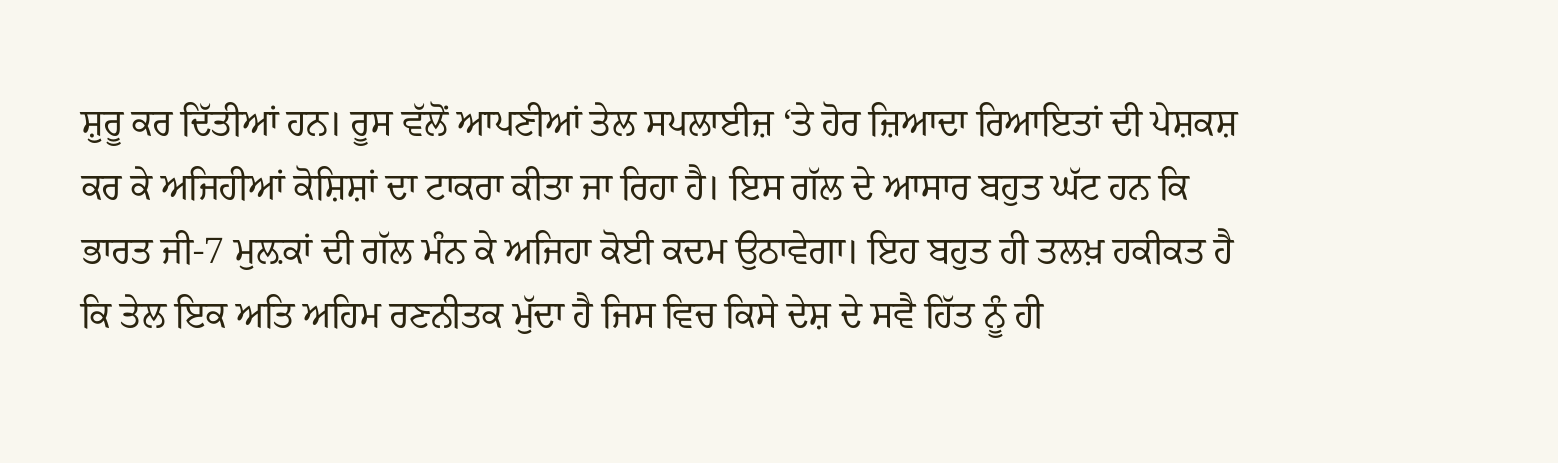ਸ਼ੁਰੂ ਕਰ ਦਿੱਤੀਆਂ ਹਨ। ਰੂਸ ਵੱਲੋਂ ਆਪਣੀਆਂ ਤੇਲ ਸਪਲਾਈਜ਼ ‘ਤੇ ਹੋਰ ਜ਼ਿਆਦਾ ਰਿਆਇਤਾਂ ਦੀ ਪੇਸ਼ਕਸ਼ ਕਰ ਕੇ ਅਜਿਹੀਆਂ ਕੋਸ਼ਿਸ਼ਾਂ ਦਾ ਟਾਕਰਾ ਕੀਤਾ ਜਾ ਰਿਹਾ ਹੈ। ਇਸ ਗੱਲ ਦੇ ਆਸਾਰ ਬਹੁਤ ਘੱਟ ਹਨ ਕਿ ਭਾਰਤ ਜੀ-7 ਮੁਲ਼ਕਾਂ ਦੀ ਗੱਲ ਮੰਨ ਕੇ ਅਜਿਹਾ ਕੋਈ ਕਦਮ ਉਠਾਵੇਗਾ। ਇਹ ਬਹੁਤ ਹੀ ਤਲਖ਼ ਹਕੀਕਤ ਹੈ ਕਿ ਤੇਲ ਇਕ ਅਤਿ ਅਹਿਮ ਰਣਨੀਤਕ ਮੁੱਦਾ ਹੈ ਜਿਸ ਵਿਚ ਕਿਸੇ ਦੇਸ਼ ਦੇ ਸਵੈ ਹਿੱਤ ਨੂੰ ਹੀ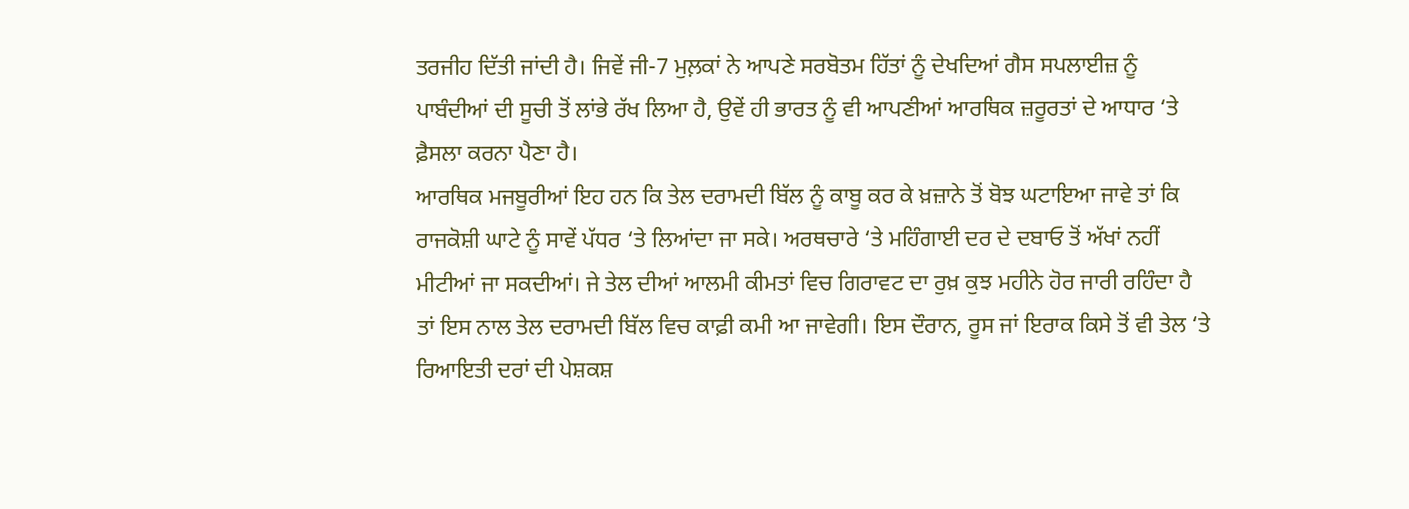ਤਰਜੀਹ ਦਿੱਤੀ ਜਾਂਦੀ ਹੈ। ਜਿਵੇਂ ਜੀ-7 ਮੁਲ਼ਕਾਂ ਨੇ ਆਪਣੇ ਸਰਬੋਤਮ ਹਿੱਤਾਂ ਨੂੰ ਦੇਖਦਿਆਂ ਗੈਸ ਸਪਲਾਈਜ਼ ਨੂੰ ਪਾਬੰਦੀਆਂ ਦੀ ਸੂਚੀ ਤੋਂ ਲਾਂਭੇ ਰੱਖ ਲਿਆ ਹੈ, ਉਵੇਂ ਹੀ ਭਾਰਤ ਨੂੰ ਵੀ ਆਪਣੀਆਂ ਆਰਥਿਕ ਜ਼ਰੂਰਤਾਂ ਦੇ ਆਧਾਰ ‘ਤੇ ਫ਼ੈਸਲਾ ਕਰਨਾ ਪੈਣਾ ਹੈ।
ਆਰਥਿਕ ਮਜਬੂਰੀਆਂ ਇਹ ਹਨ ਕਿ ਤੇਲ ਦਰਾਮਦੀ ਬਿੱਲ ਨੂੰ ਕਾਬੂ ਕਰ ਕੇ ਖ਼ਜ਼ਾਨੇ ਤੋਂ ਬੋਝ ਘਟਾਇਆ ਜਾਵੇ ਤਾਂ ਕਿ ਰਾਜਕੋਸ਼ੀ ਘਾਟੇ ਨੂੰ ਸਾਵੇਂ ਪੱਧਰ ‘ਤੇ ਲਿਆਂਦਾ ਜਾ ਸਕੇ। ਅਰਥਚਾਰੇ ‘ਤੇ ਮਹਿੰਗਾਈ ਦਰ ਦੇ ਦਬਾਓ ਤੋਂ ਅੱਖਾਂ ਨਹੀਂ ਮੀਟੀਆਂ ਜਾ ਸਕਦੀਆਂ। ਜੇ ਤੇਲ ਦੀਆਂ ਆਲਮੀ ਕੀਮਤਾਂ ਵਿਚ ਗਿਰਾਵਟ ਦਾ ਰੁਖ਼ ਕੁਝ ਮਹੀਨੇ ਹੋਰ ਜਾਰੀ ਰਹਿੰਦਾ ਹੈ ਤਾਂ ਇਸ ਨਾਲ ਤੇਲ ਦਰਾਮਦੀ ਬਿੱਲ ਵਿਚ ਕਾਫ਼ੀ ਕਮੀ ਆ ਜਾਵੇਗੀ। ਇਸ ਦੌਰਾਨ, ਰੂਸ ਜਾਂ ਇਰਾਕ ਕਿਸੇ ਤੋਂ ਵੀ ਤੇਲ ‘ਤੇ ਰਿਆਇਤੀ ਦਰਾਂ ਦੀ ਪੇਸ਼ਕਸ਼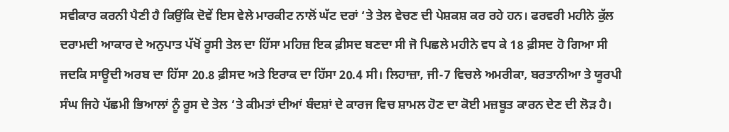ਸਵੀਕਾਰ ਕਰਨੀ ਪੈਣੀ ਹੈ ਕਿਉਂਕਿ ਦੋਵੇਂ ਇਸ ਵੇਲੇ ਮਾਰਕੀਟ ਨਾਲੋਂ ਘੱਟ ਦਰਾਂ ‘ਤੇ ਤੇਲ ਵੇਚਣ ਦੀ ਪੇਸ਼ਕਸ਼ ਕਰ ਰਹੇ ਹਨ। ਫਰਵਰੀ ਮਹੀਨੇ ਕੁੱਲ ਦਰਾਮਦੀ ਆਕਾਰ ਦੇ ਅਨੁਪਾਤ ਪੱਖੋਂ ਰੂਸੀ ਤੇਲ ਦਾ ਹਿੱਸਾ ਮਹਿਜ਼ ਇਕ ਫ਼ੀਸਦ ਬਣਦਾ ਸੀ ਜੋ ਪਿਛਲੇ ਮਹੀਨੇ ਵਧ ਕੇ 18 ਫ਼ੀਸਦ ਹੋ ਗਿਆ ਸੀ ਜਦਕਿ ਸਾਊਦੀ ਅਰਬ ਦਾ ਹਿੱਸਾ 20.8 ਫ਼ੀਸਦ ਅਤੇ ਇਰਾਕ ਦਾ ਹਿੱਸਾ 20.4 ਸੀ। ਲਿਹਾਜ਼ਾ, ਜੀ-7 ਵਿਚਲੇ ਅਮਰੀਕਾ, ਬਰਤਾਨੀਆ ਤੇ ਯੂਰਪੀ ਸੰਘ ਜਿਹੇ ਪੱਛਮੀ ਭਿਆਲਾਂ ਨੂੰ ਰੂਸ ਦੇ ਤੇਲ ‘ਤੇ ਕੀਮਤਾਂ ਦੀਆਂ ਬੰਦਸ਼ਾਂ ਦੇ ਕਾਰਜ ਵਿਚ ਸ਼ਾਮਲ ਹੋਣ ਦਾ ਕੋਈ ਮਜ਼ਬੂਤ ਕਾਰਨ ਦੇਣ ਦੀ ਲੋੜ ਹੈ।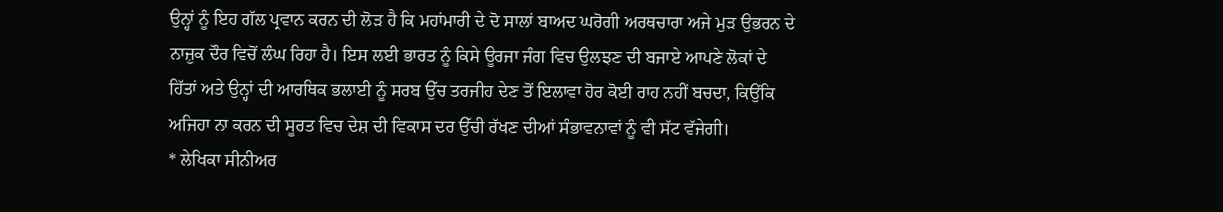ਉਨ੍ਹਾਂ ਨੂੰ ਇਹ ਗੱਲ ਪ੍ਰਵਾਨ ਕਰਨ ਦੀ ਲੋੜ ਹੈ ਕਿ ਮਹਾਂਮਾਰੀ ਦੇ ਦੋ ਸਾਲਾਂ ਬਾਅਦ ਘਰੋਗੀ ਅਰਥਚਾਰਾ ਅਜੇ ਮੁੜ ਉਭਰਨ ਦੇ ਨਾਜ਼ੁਕ ਦੌਰ ਵਿਚੋਂ ਲੰਘ ਰਿਹਾ ਹੈ। ਇਸ ਲਈ ਭਾਰਤ ਨੂੰ ਕਿਸੇ ਊਰਜਾ ਜੰਗ ਵਿਚ ਉਲਝਣ ਦੀ ਬਜਾਏ ਆਪਣੇ ਲੋਕਾਂ ਦੇ ਹਿੱਤਾਂ ਅਤੇ ਉਨ੍ਹਾਂ ਦੀ ਆਰਥਿਕ ਭਲਾਈ ਨੂੰ ਸਰਬ ਉੱਚ ਤਰਜੀਹ ਦੇਣ ਤੋਂ ਇਲਾਵਾ ਹੋਰ ਕੋਈ ਰਾਹ ਨਹੀਂ ਬਚਦਾ, ਕਿਉਂਕਿ ਅਜਿਹਾ ਨਾ ਕਰਨ ਦੀ ਸੂਰਤ ਵਿਚ ਦੇਸ਼ ਦੀ ਵਿਕਾਸ ਦਰ ਉੱਚੀ ਰੱਖਣ ਦੀਆਂ ਸੰਭਾਵਨਾਵਾਂ ਨੂੰ ਵੀ ਸੱਟ ਵੱਜੇਗੀ।
* ਲੇਖਿਕਾ ਸੀਨੀਅਰ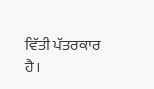ਵਿੱਤੀ ਪੱਤਰਕਾਰ ਹੈ।